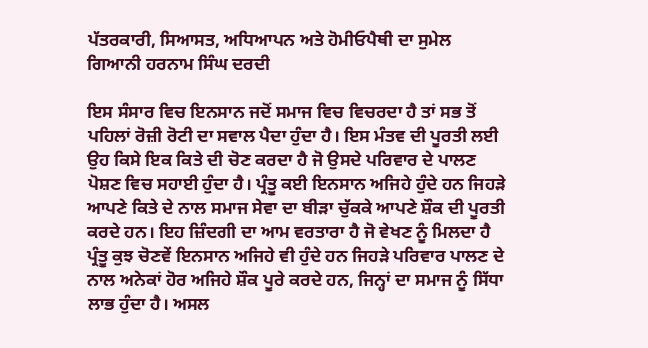ਪੱਤਰਕਾਰੀ, ਸਿਆਸਤ, ਅਧਿਆਪਨ ਅਤੇ ਹੋਮੀਓਪੈਥੀ ਦਾ ਸੁਮੇਲ ਗਿਆਨੀ ਹਰਨਾਮ ਸਿੰਘ ਦਰਦੀ

ਇਸ ਸੰਸਾਰ ਵਿਚ ਇਨਸਾਨ ਜਦੋਂ ਸਮਾਜ ਵਿਚ ਵਿਚਰਦਾ ਹੈ ਤਾਂ ਸਭ ਤੋਂ ਪਹਿਲਾਂ ਰੋਜ਼ੀ ਰੋਟੀ ਦਾ ਸਵਾਲ ਪੈਦਾ ਹੁੰਦਾ ਹੈ। ਇਸ ਮੰਤਵ ਦੀ ਪੂਰਤੀ ਲਈ ਉਹ ਕਿਸੇ ਇਕ ਕਿਤੇ ਦੀ ਚੋਣ ਕਰਦਾ ਹੈ ਜੋ ਉਸਦੇ ਪਰਿਵਾਰ ਦੇ ਪਾਲਣ ਪੋਸ਼ਣ ਵਿਚ ਸਹਾਈ ਹੁੰਦਾ ਹੈ। ਪ੍ਰੰਤੂ ਕਈ ਇਨਸਾਨ ਅਜਿਹੇ ਹੁੰਦੇ ਹਨ ਜਿਹੜੇ ਆਪਣੇ ਕਿਤੇ ਦੇ ਨਾਲ ਸਮਾਜ ਸੇਵਾ ਦਾ ਬੀੜਾ ਚੁੱਕਕੇ ਆਪਣੇ ਸ਼ੌਕ ਦੀ ਪੂਰਤੀ ਕਰਦੇ ਹਨ। ਇਹ ਜ਼ਿੰਦਗੀ ਦਾ ਆਮ ਵਰਤਾਰਾ ਹੈ ਜੋ ਵੇਖਣ ਨੂੰ ਮਿਲਦਾ ਹੈ ਪ੍ਰੰਤੂ ਕੁਝ ਚੋਣਵੇਂ ਇਨਸਾਨ ਅਜਿਹੇ ਵੀ ਹੁੰਦੇ ਹਨ ਜਿਹੜੇ ਪਰਿਵਾਰ ਪਾਲਣ ਦੇ ਨਾਲ ਅਨੇਕਾਂ ਹੋਰ ਅਜਿਹੇ ਸ਼ੌਕ ਪੂਰੇ ਕਰਦੇ ਹਨ, ਜਿਨ੍ਹਾਂ ਦਾ ਸਮਾਜ ਨੂੰ ਸਿੱਧਾ ਲਾਭ ਹੁੰਦਾ ਹੈ। ਅਸਲ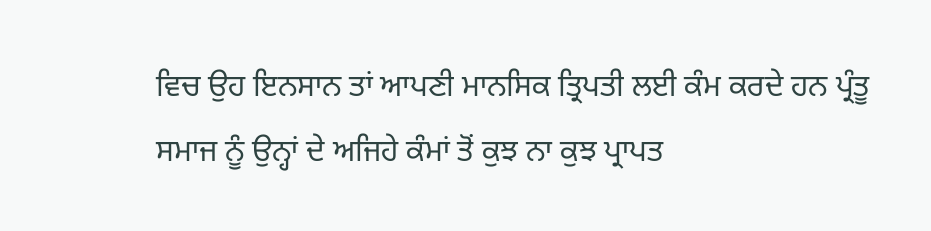ਵਿਚ ਉਹ ਇਨਸਾਨ ਤਾਂ ਆਪਣੀ ਮਾਨਸਿਕ ਤ੍ਰਿਪਤੀ ਲਈ ਕੰਮ ਕਰਦੇ ਹਨ ਪ੍ਰੰਤੂ ਸਮਾਜ ਨੂੰ ਉਨ੍ਹਾਂ ਦੇ ਅਜਿਹੇ ਕੰਮਾਂ ਤੋਂ ਕੁਝ ਨਾ ਕੁਝ ਪ੍ਰਾਪਤ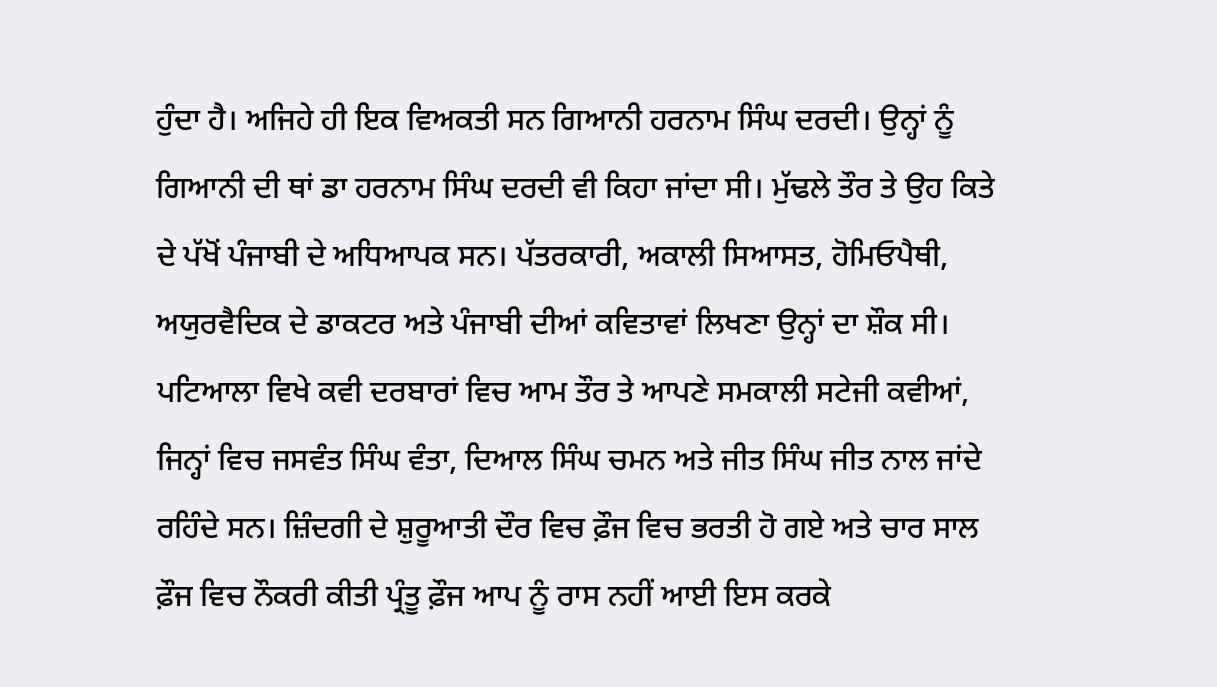ਹੁੰਦਾ ਹੈ। ਅਜਿਹੇ ਹੀ ਇਕ ਵਿਅਕਤੀ ਸਨ ਗਿਆਨੀ ਹਰਨਾਮ ਸਿੰਘ ਦਰਦੀ। ਉਨ੍ਹਾਂ ਨੂੰ ਗਿਆਨੀ ਦੀ ਥਾਂ ਡਾ ਹਰਨਾਮ ਸਿੰਘ ਦਰਦੀ ਵੀ ਕਿਹਾ ਜਾਂਦਾ ਸੀ। ਮੁੱਢਲੇ ਤੌਰ ਤੇ ਉਹ ਕਿਤੇ ਦੇ ਪੱਖੋਂ ਪੰਜਾਬੀ ਦੇ ਅਧਿਆਪਕ ਸਨ। ਪੱਤਰਕਾਰੀ, ਅਕਾਲੀ ਸਿਆਸਤ, ਹੋਮਿਓਪੈਥੀ, ਅਯੁਰਵੈਦਿਕ ਦੇ ਡਾਕਟਰ ਅਤੇ ਪੰਜਾਬੀ ਦੀਆਂ ਕਵਿਤਾਵਾਂ ਲਿਖਣਾ ਉਨ੍ਹਾਂ ਦਾ ਸ਼ੌਕ ਸੀ। ਪਟਿਆਲਾ ਵਿਖੇ ਕਵੀ ਦਰਬਾਰਾਂ ਵਿਚ ਆਮ ਤੌਰ ਤੇ ਆਪਣੇ ਸਮਕਾਲੀ ਸਟੇਜੀ ਕਵੀਆਂ, ਜਿਨ੍ਹਾਂ ਵਿਚ ਜਸਵੰਤ ਸਿੰਘ ਵੰਤਾ, ਦਿਆਲ ਸਿੰਘ ਚਮਨ ਅਤੇ ਜੀਤ ਸਿੰਘ ਜੀਤ ਨਾਲ ਜਾਂਦੇ ਰਹਿੰਦੇ ਸਨ। ਜ਼ਿੰਦਗੀ ਦੇ ਸ਼ੁਰੂਆਤੀ ਦੌਰ ਵਿਚ ਫ਼ੌਜ ਵਿਚ ਭਰਤੀ ਹੋ ਗਏ ਅਤੇ ਚਾਰ ਸਾਲ ਫ਼ੌਜ ਵਿਚ ਨੌਕਰੀ ਕੀਤੀ ਪ੍ਰੰਤੂ ਫ਼ੌਜ ਆਪ ਨੂੰ ਰਾਸ ਨਹੀਂ ਆਈ ਇਸ ਕਰਕੇ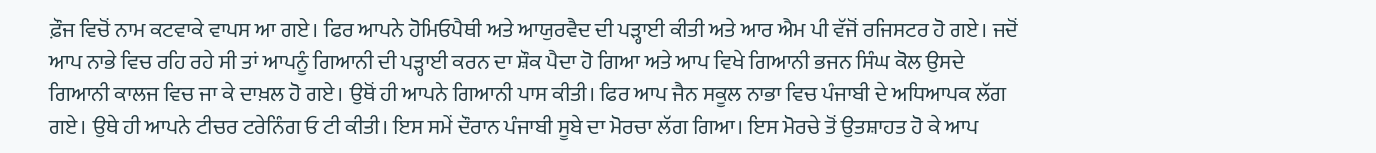ਫ਼ੌਜ ਵਿਚੋਂ ਨਾਮ ਕਟਵਾਕੇ ਵਾਪਸ ਆ ਗਏ। ਫਿਰ ਆਪਨੇ ਹੋਮਿਓਪੈਥੀ ਅਤੇ ਆਯੁਰਵੈਦ ਦੀ ਪੜ੍ਹਾਈ ਕੀਤੀ ਅਤੇ ਆਰ ਐਮ ਪੀ ਵੱਜੋਂ ਰਜਿਸਟਰ ਹੋ ਗਏ। ਜਦੋਂ ਆਪ ਨਾਭੇ ਵਿਚ ਰਹਿ ਰਹੇ ਸੀ ਤਾਂ ਆਪਨੂੰ ਗਿਆਨੀ ਦੀ ਪੜ੍ਹਾਈ ਕਰਨ ਦਾ ਸ਼ੌਕ ਪੈਦਾ ਹੋ ਗਿਆ ਅਤੇ ਆਪ ਵਿਖੇ ਗਿਆਨੀ ਭਜਨ ਸਿੰਘ ਕੋਲ ਉਸਦੇ ਗਿਆਨੀ ਕਾਲਜ ਵਿਚ ਜਾ ਕੇ ਦਾਖ਼ਲ ਹੋ ਗਏ। ਉਥੋਂ ਹੀ ਆਪਨੇ ਗਿਆਨੀ ਪਾਸ ਕੀਤੀ। ਫਿਰ ਆਪ ਜੈਨ ਸਕੂਲ ਨਾਭਾ ਵਿਚ ਪੰਜਾਬੀ ਦੇ ਅਧਿਆਪਕ ਲੱਗ ਗਏ। ਉਥੇ ਹੀ ਆਪਨੇ ਟੀਚਰ ਟਰੇਨਿੰਗ ਓ ਟੀ ਕੀਤੀ। ਇਸ ਸਮੇਂ ਦੌਰਾਨ ਪੰਜਾਬੀ ਸੂਬੇ ਦਾ ਮੋਰਚਾ ਲੱਗ ਗਿਆ। ਇਸ ਮੋਰਚੇ ਤੋਂ ਉਤਸ਼ਾਹਤ ਹੋ ਕੇ ਆਪ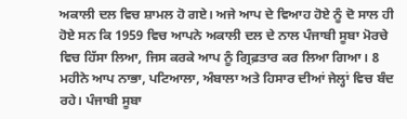ਅਕਾਲੀ ਦਲ ਵਿਚ ਸ਼ਾਮਲ ਹੋ ਗਏ। ਅਜੇ ਆਪ ਦੇ ਵਿਆਹ ਹੋਏ ਨੂੰ ਦੋ ਸਾਲ ਹੀ ਹੋਏ ਸਨ ਕਿ 1959 ਵਿਚ ਆਪਨੇ ਅਕਾਲੀ ਦਲ ਦੇ ਨਾਲ ਪੰਜਾਬੀ ਸੂਬਾ ਮੋਰਚੇ ਵਿਚ ਹਿੱਸਾ ਲਿਆ, ਜਿਸ ਕਰਕੇ ਆਪ ਨੂੰ ਗ੍ਰਿਫ਼ਤਾਰ ਕਰ ਲਿਆ ਗਿਆ। 8 ਮਹੀਨੇ ਆਪ ਨਾਭਾ, ਪਟਿਆਲਾ, ਅੰਬਾਲਾ ਅਤੇ ਹਿਸਾਰ ਦੀਆਂ ਜੇਲ੍ਹਾਂ ਵਿਚ ਬੰਦ ਰਹੇ। ਪੰਜਾਬੀ ਸੂਬਾ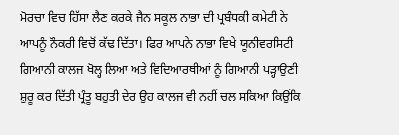ਮੋਰਚਾ ਵਿਚ ਹਿੱਸਾ ਲੈਣ ਕਰਕੇ ਜੈਨ ਸਕੂਲ ਨਾਭਾ ਦੀ ਪ੍ਰਬੰਧਕੀ ਕਮੇਟੀ ਨੇ ਆਪਨੂੰ ਨੌਕਰੀ ਵਿਚੋਂ ਕੱਢ ਦਿੱਤਾ। ਫਿਰ ਆਪਨੇ ਨਾਭਾ ਵਿਖੇ ਯੂਨੀਵਰਸਿਟੀ ਗਿਆਨੀ ਕਾਲਜ ਖੋਲ੍ਹ ਲਿਆ ਅਤੇ ਵਿਦਿਆਰਥੀਆਂ ਨੂੰ ਗਿਆਨੀ ਪੜ੍ਹਾਉਣੀ ਸ਼ੁਰੂ ਕਰ ਦਿੱਤੀ ਪ੍ਰੰਤੂ ਬਹੁਤੀ ਦੇਰ ਉਹ ਕਾਲਜ ਵੀ ਨਹੀਂ ਚਲ ਸਕਿਆ ਕਿਉਂਕਿ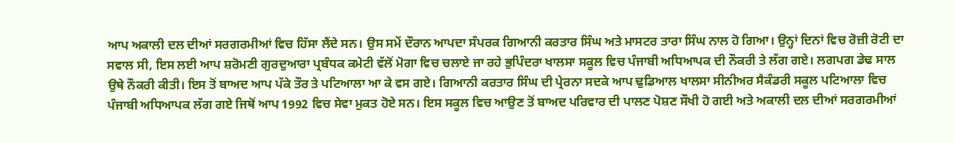ਆਪ ਅਕਾਲੀ ਦਲ ਦੀਆਂ ਸਰਗਰਮੀਆਂ ਵਿਚ ਹਿੱਸਾ ਲੈਂਦੇ ਸਨ। ਉਸ ਸਮੇਂ ਦੌਰਾਨ ਆਪਦਾ ਸੰਪਰਕ ਗਿਆਨੀ ਕਰਤਾਰ ਸਿੰਘ ਅਤੇ ਮਾਸਟਰ ਤਾਰਾ ਸਿੰਘ ਨਾਲ ਹੋ ਗਿਆ। ਉਨ੍ਹਾਂ ਦਿਨਾਂ ਵਿਚ ਰੋਜ਼ੀ ਰੋਟੀ ਦਾ ਸਵਾਲ ਸੀ, ਇਸ ਲਈ ਆਪ ਸ਼ਰੋਮਣੀ ਗੁਰਦੁਆਰਾ ਪ੍ਰਬੰਧਕ ਕਮੇਟੀ ਵੱਲੋਂ ਮੋਗਾ ਵਿਚ ਚਲਾਏ ਜਾ ਰਹੇ ਭੁਪਿੰਦਰਾ ਖਾਲਸਾ ਸਕੂਲ ਵਿਚ ਪੰਜਾਬੀ ਅਧਿਆਪਕ ਦੀ ਨੌਕਰੀ ਤੇ ਲੱਗ ਗਏ। ਲਗਪਗ ਡੇਢ ਸਾਲ ਉਥੇ ਨੌਕਰੀ ਕੀਤੀ। ਇਸ ਤੋਂ ਬਾਅਦ ਆਪ ਪੱਕੇ ਤੌਰ ਤੇ ਪਟਿਆਲਾ ਆ ਕੇ ਵਸ ਗਏ। ਗਿਆਨੀ ਕਰਤਾਰ ਸਿੰਘ ਦੀ ਪ੍ਰੇਰਨਾ ਸਦਕੇ ਆਪ ਢੁਡਿਆਲ ਖਾਲਸਾ ਸੀਨੀਅਰ ਸੈਕੰਡਰੀ ਸਕੂਲ ਪਟਿਆਲਾ ਵਿਚ ਪੰਜਾਬੀ ਅਧਿਆਪਕ ਲੱਗ ਗਏ ਜਿਥੋਂ ਆਪ 1992 ਵਿਚ ਸੇਵਾ ਮੁਕਤ ਹੋਏ ਸਨ। ਇਸ ਸਕੂਲ ਵਿਚ ਆਉਣ ਤੋਂ ਬਾਅਦ ਪਰਿਵਾਰ ਦੀ ਪਾਲਣ ਪੋਸ਼ਣ ਸੌਖੀ ਹੋ ਗਈ ਅਤੇ ਅਕਾਲੀ ਦਲ ਦੀਆਂ ਸਰਗਰਮੀਆਂ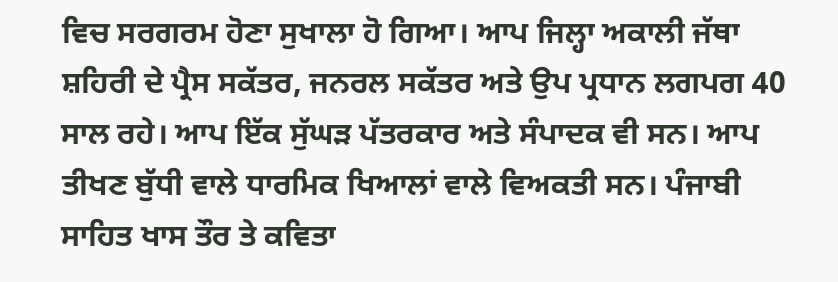ਵਿਚ ਸਰਗਰਮ ਹੋਣਾ ਸੁਖਾਲਾ ਹੋ ਗਿਆ। ਆਪ ਜਿਲ੍ਹਾ ਅਕਾਲੀ ਜੱਥਾ ਸ਼ਹਿਰੀ ਦੇ ਪ੍ਰੈਸ ਸਕੱਤਰ, ਜਨਰਲ ਸਕੱਤਰ ਅਤੇ ਉਪ ਪ੍ਰਧਾਨ ਲਗਪਗ 40 ਸਾਲ ਰਹੇ। ਆਪ ਇੱਕ ਸੁੱਘੜ ਪੱਤਰਕਾਰ ਅਤੇ ਸੰਪਾਦਕ ਵੀ ਸਨ। ਆਪ ਤੀਖਣ ਬੁੱਧੀ ਵਾਲੇ ਧਾਰਮਿਕ ਖਿਆਲਾਂ ਵਾਲੇ ਵਿਅਕਤੀ ਸਨ। ਪੰਜਾਬੀ ਸਾਹਿਤ ਖਾਸ ਤੌਰ ਤੇ ਕਵਿਤਾ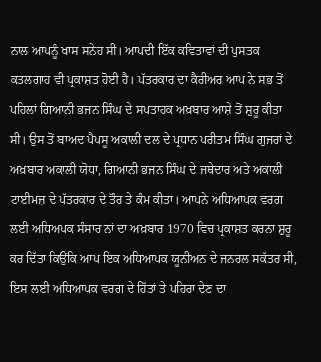ਨਾਲ ਆਪਨੂੰ ਖਾਸ ਸਨੇਹ ਸੀ। ਆਪਦੀ ਇੱਕ ਕਵਿਤਾਵਾਂ ਦੀ ਪੁਸਤਕ ਕਤਲਗਾਹ ਵੀ ਪ੍ਰਕਾਸ਼ਤ ਹੋਈ ਹੈ। ਪੱਤਰਕਾਰ ਦਾ ਕੈਰੀਅਰ ਆਪ ਨੇ ਸਭ ਤੋਂ ਪਹਿਲਾਂ ਗਿਆਨੀ ਭਜਨ ਸਿੰਘ ਦੇ ਸਪਤਾਹਕ ਅਖ਼ਬਾਰ ਆਸ਼ੇ ਤੋਂ ਸ਼ੁਰੂ ਕੀਤਾ ਸੀ। ਉਸ ਤੋਂ ਬਾਅਦ ਪੈਪਸੂ ਅਕਾਲੀ ਦਲ ਦੇ ਪ੍ਰਧਾਨ ਪਰੀਤਮ ਸਿੰਘ ਗੁਜਰਾਂ ਦੇ ਅਖ਼ਬਾਰ ਅਕਾਲੀ ਯੋਧਾ, ਗਿਆਨੀ ਭਜਨ ਸਿੰਘ ਦੇ ਜਥੇਦਾਰ ਅਤੇ ਅਕਾਲੀ ਟਾਈਮਜ਼ ਦੇ ਪੱਤਰਕਾਰ ਦੇ ਤੌਰ ਤੇ ਕੰਮ ਕੀਤਾ। ਆਪਨੇ ਅਧਿਆਪਕ ਵਰਗ ਲਈ ਅਧਿਅਪਕ ਸੰਸਾਰ ਨਾਂ ਦਾ ਅਖ਼ਬਾਰ 1970 ਵਿਚ ਪ੍ਰਕਾਸ਼ਤ ਕਰਨਾ ਸ਼ੁਰੂ ਕਰ ਦਿੱਤਾ ਕਿਉਂਕਿ ਆਪ ਇਕ ਅਧਿਆਪਕ ਯੂਨੀਅਨ ਦੇ ਜਨਰਲ ਸਕੱਤਰ ਸੀ, ਇਸ ਲਈ ਅਧਿਆਪਕ ਵਰਗ ਦੇ ਹਿੱਤਾਂ ਤੇ ਪਹਿਰਾ ਦੇਣ ਦਾ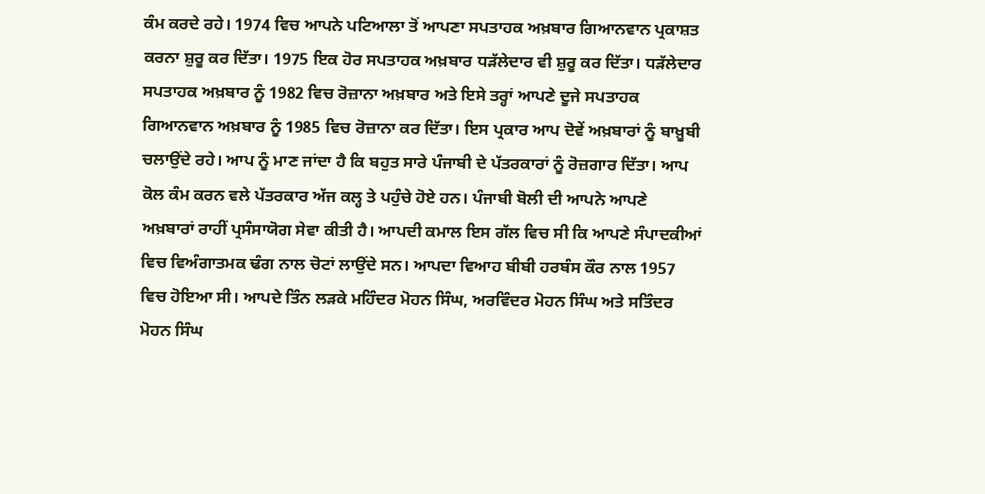ਕੰਮ ਕਰਦੇ ਰਹੇ। 1974 ਵਿਚ ਆਪਨੇ ਪਟਿਆਲਾ ਤੋਂ ਆਪਣਾ ਸਪਤਾਹਕ ਅਖ਼ਬਾਰ ਗਿਆਨਵਾਨ ਪ੍ਰਕਾਸ਼ਤ ਕਰਨਾ ਸ਼ੁਰੂ ਕਰ ਦਿੱਤਾ। 1975 ਇਕ ਹੋਰ ਸਪਤਾਹਕ ਅਖ਼ਬਾਰ ਧੜੱਲੇਦਾਰ ਵੀ ਸ਼ੁਰੂ ਕਰ ਦਿੱਤਾ। ਧੜੱਲੇਦਾਰ ਸਪਤਾਹਕ ਅਖ਼ਬਾਰ ਨੂੰ 1982 ਵਿਚ ਰੋਜ਼ਾਨਾ ਅਖ਼ਬਾਰ ਅਤੇ ਇਸੇ ਤਰ੍ਹਾਂ ਆਪਣੇ ਦੂਜੇ ਸਪਤਾਹਕ ਗਿਆਨਵਾਨ ਅਖ਼ਬਾਰ ਨੂੰ 1985 ਵਿਚ ਰੋਜ਼ਾਨਾ ਕਰ ਦਿੱਤਾ। ਇਸ ਪ੍ਰਕਾਰ ਆਪ ਦੋਵੇਂ ਅਖ਼ਬਾਰਾਂ ਨੂੰ ਬਾਖ਼ੂਬੀ ਚਲਾਉਂਦੇ ਰਹੇ। ਆਪ ਨੂੰ ਮਾਣ ਜਾਂਦਾ ਹੈ ਕਿ ਬਹੁਤ ਸਾਰੇ ਪੰਜਾਬੀ ਦੇ ਪੱਤਰਕਾਰਾਂ ਨੂੰ ਰੋਜ਼ਗਾਰ ਦਿੱਤਾ। ਆਪ ਕੋਲ ਕੰਮ ਕਰਨ ਵਲੇ ਪੱਤਰਕਾਰ ਅੱਜ ਕਲ੍ਹ ਤੇ ਪਹੁੰਚੇ ਹੋਏ ਹਨ। ਪੰਜਾਬੀ ਬੋਲੀ ਦੀ ਆਪਨੇ ਆਪਣੇ ਅਖ਼ਬਾਰਾਂ ਰਾਹੀਂ ਪ੍ਰਸੰਸਾਯੋਗ ਸੇਵਾ ਕੀਤੀ ਹੈ। ਆਪਦੀ ਕਮਾਲ ਇਸ ਗੱਲ ਵਿਚ ਸੀ ਕਿ ਆਪਣੇ ਸੰਪਾਦਕੀਆਂ ਵਿਚ ਵਿਅੰਗਾਤਮਕ ਢੰਗ ਨਾਲ ਚੋਟਾਂ ਲਾਉਂਦੇ ਸਨ। ਆਪਦਾ ਵਿਆਹ ਬੀਬੀ ਹਰਬੰਸ ਕੌਰ ਨਾਲ 1957 ਵਿਚ ਹੋਇਆ ਸੀ। ਆਪਦੇ ਤਿੰਨ ਲੜਕੇ ਮਹਿੰਦਰ ਮੋਹਨ ਸਿੰਘ, ਅਰਵਿੰਦਰ ਮੋਹਨ ਸਿੰਘ ਅਤੇ ਸਤਿੰਦਰ ਮੋਹਨ ਸਿੰਘ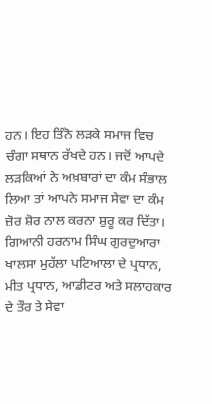ਹਨ। ਇਹ ਤਿੰਨੋ ਲੜਕੇ ਸਮਾਜ ਵਿਚ ਚੰਗਾ ਸਥਾਨ ਰੱਖਦੇ ਹਨ। ਜਦੋਂ ਆਪਦੇ ਲੜਕਿਆਂ ਨੇ ਅਖ਼ਬਾਰਾਂ ਦਾ ਕੰਮ ਸੰਭਾਲ ਲਿਆ ਤਾਂ ਆਪਨੇ ਸਮਾਜ ਸੇਵਾ ਦਾ ਕੰਮ ਜ਼ੋਰ ਸ਼ੋਰ ਨਾਲ ਕਰਨਾ ਸ਼ੁਰੂ ਕਰ ਦਿੱਤਾ। ਗਿਆਨੀ ਹਰਨਾਮ ਸਿੰਘ ਗੁਰਦੁਆਰਾ ਖਾਲਸਾ ਮੁਹੱਲਾ ਪਟਿਆਲਾ ਦੇ ਪ੍ਰਧਾਨ, ਮੀਤ ਪ੍ਰਧਾਨ, ਆਡੀਟਰ ਅਤੇ ਸਲਾਹਕਾਰ ਦੇ ਤੌਰ ਤੇ ਸੇਵਾ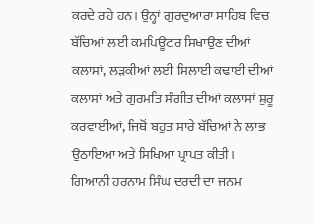ਕਰਦੇ ਰਹੇ ਹਨ। ਉਨ੍ਹਾਂ ਗੁਰਦੁਆਰਾ ਸਾਹਿਬ ਵਿਚ ਬੱਚਿਆਂ ਲਈ ਕਮਪਿਊਟਰ ਸਿਖਾਉਣ ਦੀਆਂ ਕਲਾਸਾਂ, ਲੜਕੀਆਂ ਲਈ ਸਿਲਾਈ ਕਢਾਈ ਦੀਆਂ ਕਲਾਸਾਂ ਅਤੇ ਗੁਰਮਤਿ ਸੰਗੀਤ ਦੀਆਂ ਕਲਾਸਾਂ ਸ਼ੁਰੂ ਕਰਵਾਈਆਂ, ਜਿਥੋਂ ਬਹੁਤ ਸਾਰੇ ਬੱਚਿਆਂ ਨੇ ਲਾਭ ਉਠਾਇਆ ਅਤੇ ਸਿਖਿਆ ਪ੍ਰਾਪਤ ਕੀਤੀ।
ਗਿਆਨੀ ਹਰਨਾਮ ਸਿੰਘ ਦਰਦੀ ਦਾ ਜਨਮ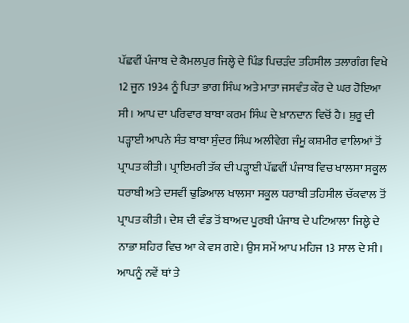ਪੱਛਵੀਂ ਪੰਜਾਬ ਦੇ ਕੈਮਲਪੁਰ ਜਿਲ੍ਹੇ ਦੇ ਪਿੰਡ ਪਿਚੜੰਦ ਤਹਿਸੀਲ ਤਲਾਗੰਗ ਵਿਖੇ 12 ਜੂਨ 1934 ਨੂੰ ਪਿਤਾ ਭਾਗ ਸਿੰਘ ਅਤੇ ਮਾਤਾ ਜਸਵੰਤ ਕੌਰ ਦੇ ਘਰ ਹੋਇਆ ਸੀ। ਆਪ ਦਾ ਪਰਿਵਾਰ ਬਾਬਾ ਕਰਮ ਸਿੰਘ ਦੇ ਖ਼ਾਨਦਾਨ ਵਿਚੋਂ ਹੈ। ਸ਼ੁਰੂ ਦੀ ਪੜ੍ਹਾਈ ਆਪਨੇ ਸੰਤ ਬਾਬਾ ਸੁੰਦਰ ਸਿੰਘ ਅਲੀਵੇਗ ਜੰਮੂ ਕਸ਼ਮੀਰ ਵਾਲਿਆਂ ਤੋਂ ਪ੍ਰਾਪਤ ਕੀਤੀ। ਪ੍ਰਾਇਮਰੀ ਤੱਕ ਦੀ ਪੜ੍ਹਾਈ ਪੱਛਵੀਂ ਪੰਜਾਬ ਵਿਚ ਖਾਲਸਾ ਸਕੂਲ ਧਰਾਬੀ ਅਤੇ ਦਸਵੀਂ ਢੁਡਿਆਲ ਖਾਲਸਾ ਸਕੂਲ ਧਰਾਬੀ ਤਹਿਸੀਲ ਚੱਕਵਾਲ ਤੋਂ ਪ੍ਰਾਪਤ ਕੀਤੀ। ਦੇਸ਼ ਦੀ ਵੰਡ ਤੋਂ ਬਾਅਦ ਪੂਰਬੀ ਪੰਜਾਬ ਦੇ ਪਟਿਆਲਾ ਜਿਲ੍ਹੇ ਦੇ ਨਾਭਾ ਸ਼ਹਿਰ ਵਿਚ ਆ ਕੇ ਵਸ ਗਏ। ਉਸ ਸਮੇਂ ਆਪ ਮਹਿਜ 13 ਸਾਲ ਦੇ ਸੀ। ਆਪਨੂੰ ਨਵੇਂ ਥਾਂ ਤੇ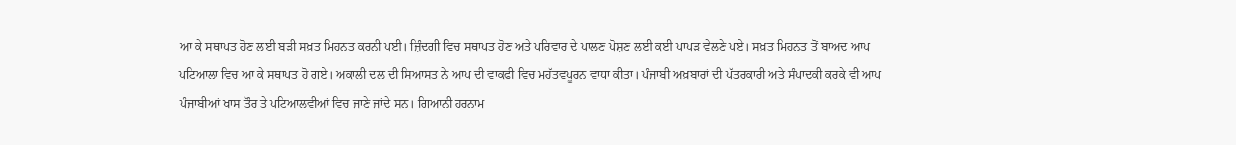ਆ ਕੇ ਸਥਾਪਤ ਹੋਣ ਲਈ ਬੜੀ ਸਖ਼ਤ ਮਿਹਨਤ ਕਰਨੀ ਪਈ। ਜ਼ਿੰਦਗੀ ਵਿਚ ਸਥਾਪਤ ਹੋਣ ਅਤੇ ਪਰਿਵਾਰ ਦੇ ਪਾਲਣ ਪੋਸ਼ਣ ਲਈ ਕਈ ਪਾਪੜ ਵੇਲਣੇ ਪਏ। ਸਖ਼ਤ ਮਿਹਨਤ ਤੋਂ ਬਾਅਦ ਆਪ ਪਟਿਆਲਾ ਵਿਚ ਆ ਕੇ ਸਥਾਪਤ ਹੋ ਗਏ। ਅਕਾਲੀ ਦਲ ਦੀ ਸਿਆਸਤ ਨੇ ਆਪ ਦੀ ਵਾਕਫੀ ਵਿਚ ਮਹੱਤਵਪੂਰਨ ਵਾਧਾ ਕੀਤਾ। ਪੰਜਾਬੀ ਅਖ਼ਬਾਰਾਂ ਦੀ ਪੱਤਰਕਾਰੀ ਅਤੇ ਸੰਪਾਦਕੀ ਕਰਕੇ ਵੀ ਆਪ ਪੰਜਾਬੀਆਂ ਖਾਸ ਤੌਰ ਤੇ ਪਟਿਆਲਵੀਆਂ ਵਿਚ ਜਾਣੇ ਜਾਂਦੇ ਸਨ। ਗਿਆਨੀ ਹਰਨਾਮ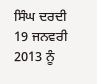ਸਿੰਘ ਦਰਦੀ 19 ਜਨਵਰੀ 2013 ਨੂੰ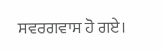ਸਵਰਗਵਾਸ ਹੋ ਗਏ।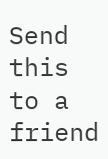Send this to a friend